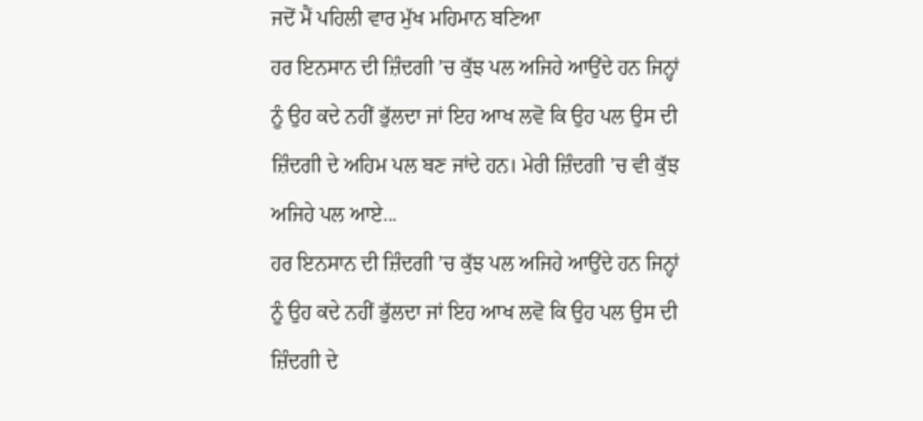ਜਦੋਂ ਮੈਂ ਪਹਿਲੀ ਵਾਰ ਮੁੱਖ ਮਹਿਮਾਨ ਬਣਿਆ
ਹਰ ਇਨਸਾਨ ਦੀ ਜ਼ਿੰਦਗੀ ’ਚ ਕੁੱਝ ਪਲ ਅਜਿਹੇ ਆਉਂਦੇ ਹਨ ਜਿਨ੍ਹਾਂ ਨੂੰ ਉਹ ਕਦੇ ਨਹੀਂ ਭੁੱਲਦਾ ਜਾਂ ਇਹ ਆਖ ਲਵੋ ਕਿ ਉਹ ਪਲ ਉਸ ਦੀ ਜ਼ਿੰਦਗੀ ਦੇ ਅਹਿਮ ਪਲ ਬਣ ਜਾਂਦੇ ਹਨ। ਮੇਰੀ ਜ਼ਿੰਦਗੀ ’ਚ ਵੀ ਕੁੱਝ ਅਜਿਹੇ ਪਲ ਆਏ...
ਹਰ ਇਨਸਾਨ ਦੀ ਜ਼ਿੰਦਗੀ ’ਚ ਕੁੱਝ ਪਲ ਅਜਿਹੇ ਆਉਂਦੇ ਹਨ ਜਿਨ੍ਹਾਂ ਨੂੰ ਉਹ ਕਦੇ ਨਹੀਂ ਭੁੱਲਦਾ ਜਾਂ ਇਹ ਆਖ ਲਵੋ ਕਿ ਉਹ ਪਲ ਉਸ ਦੀ ਜ਼ਿੰਦਗੀ ਦੇ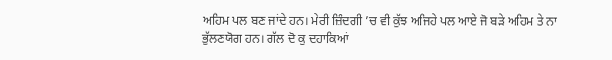ਅਹਿਮ ਪਲ ਬਣ ਜਾਂਦੇ ਹਨ। ਮੇਰੀ ਜ਼ਿੰਦਗੀ ’ਚ ਵੀ ਕੁੱਝ ਅਜਿਹੇ ਪਲ ਆਏ ਜੋ ਬੜੇ ਅਹਿਮ ਤੇ ਨਾ ਭੁੱਲਣਯੋਗ ਹਨ। ਗੱਲ ਦੋ ਕੁ ਦਹਾਕਿਆਂ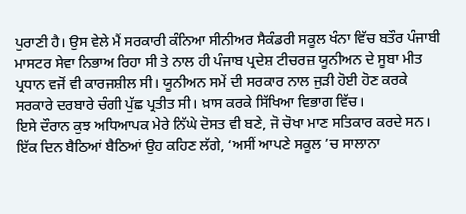ਪੁਰਾਣੀ ਹੈ। ਉਸ ਵੇਲੇ ਮੈਂ ਸਰਕਾਰੀ ਕੰਨਿਆ ਸੀਨੀਅਰ ਸੈਕੰਡਰੀ ਸਕੂਲ ਖੰਨਾ ਵਿੱਚ ਬਤੌਰ ਪੰਜਾਬੀ ਮਾਸਟਰ ਸੇਵਾ ਨਿਭਾਅ ਰਿਹਾ ਸੀ ਤੇ ਨਾਲ ਹੀ ਪੰਜਾਬ ਪ੍ਰਦੇਸ਼ ਟੀਚਰਜ਼ ਯੂਨੀਅਨ ਦੇ ਸੂਬਾ ਮੀਤ ਪ੍ਰਧਾਨ ਵਜੋਂ ਵੀ ਕਾਰਜਸ਼ੀਲ ਸੀ। ਯੂਨੀਅਨ ਸਮੇਂ ਦੀ ਸਰਕਾਰ ਨਾਲ ਜੁੜੀ ਹੋਈ ਹੋਣ ਕਰਕੇ ਸਰਕਾਰੇ ਦਰਬਾਰੇ ਚੰਗੀ ਪੁੱਛ ਪ੍ਰਤੀਤ ਸੀ। ਖ਼ਾਸ ਕਰਕੇ ਸਿੱਖਿਆ ਵਿਭਾਗ ਵਿੱਚ।
ਇਸੇ ਦੌਰਾਨ ਕੁਝ ਅਧਿਆਪਕ ਮੇਰੇ ਨਿੱਘੇ ਦੋਸਤ ਵੀ ਬਣੇ, ਜੋ ਚੋਖਾ ਮਾਣ ਸਤਿਕਾਰ ਕਰਦੇ ਸਨ। ਇੱਕ ਦਿਨ ਬੈਠਿਆਂ ਬੈਠਿਆਂ ਉਹ ਕਹਿਣ ਲੱਗੇ, ‘ਅਸੀਂ ਆਪਣੇ ਸਕੂਲ ’ਚ ਸਾਲਾਨਾ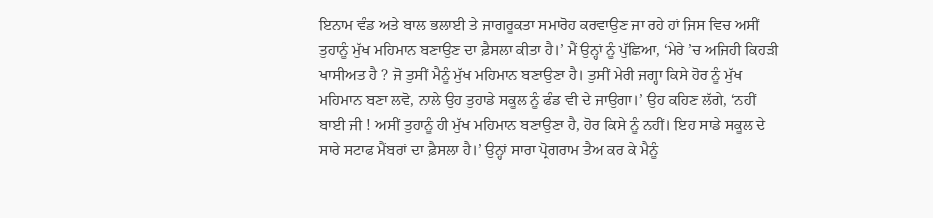ਇਨਾਮ ਵੰਡ ਅਤੇ ਬਾਲ ਭਲਾਈ ਤੇ ਜਾਗਰੂਕਤਾ ਸਮਾਰੋਹ ਕਰਵਾਉਣ ਜਾ ਰਹੇ ਹਾਂ ਜਿਸ ਵਿਚ ਅਸੀਂ ਤੁਹਾਨੂੰ ਮੁੱਖ ਮਹਿਮਾਨ ਬਣਾਉਣ ਦਾ ਫ਼ੈਸਲਾ ਕੀਤਾ ਹੈ।’ ਮੈਂ ਉਨ੍ਹਾਂ ਨੂੰ ਪੁੱਛਿਆ, ‘ਮੇਰੇ ’ਚ ਅਜਿਹੀ ਕਿਹੜੀ ਖਾਸੀਅਤ ਹੈ ? ਜੋ ਤੁਸੀਂ ਮੈਨੂੰ ਮੁੱਖ ਮਹਿਮਾਨ ਬਣਾਉਣਾ ਹੈ। ਤੁਸੀਂ ਮੇਰੀ ਜਗ੍ਹਾ ਕਿਸੇ ਹੋਰ ਨੂੰ ਮੁੱਖ ਮਹਿਮਾਨ ਬਣਾ ਲਵੋ, ਨਾਲੇ ਉਹ ਤੁਹਾਡੇ ਸਕੂਲ ਨੂੰ ਫੰਡ ਵੀ ਦੇ ਜਾਉਗਾ।’ ਉਹ ਕਹਿਣ ਲੱਗੇ, ‘ਨਹੀਂ ਬਾਈ ਜੀ ! ਅਸੀਂ ਤੁਹਾਨੂੰ ਹੀ ਮੁੱਖ ਮਹਿਮਾਨ ਬਣਾਉਣਾ ਹੈ, ਹੋਰ ਕਿਸੇ ਨੂੰ ਨਹੀਂ। ਇਹ ਸਾਡੇ ਸਕੂਲ ਦੇ ਸਾਰੇ ਸਟਾਫ ਮੈਂਬਰਾਂ ਦਾ ਫ਼ੈਸਲਾ ਹੈ।’ ਉਨ੍ਹਾਂ ਸਾਰਾ ਪ੍ਰੋਗਰਾਮ ਤੈਅ ਕਰ ਕੇ ਮੈਨੂੰ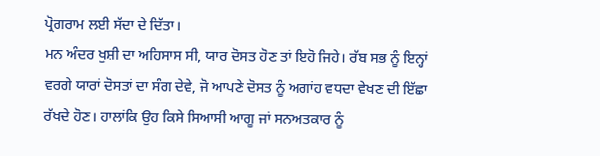ਪ੍ਰੋਗਰਾਮ ਲਈ ਸੱਦਾ ਦੇ ਦਿੱਤਾ।
ਮਨ ਅੰਦਰ ਖੁਸ਼ੀ ਦਾ ਅਹਿਸਾਸ ਸੀ, ਯਾਰ ਦੋਸਤ ਹੋਣ ਤਾਂ ਇਹੋ ਜਿਹੇ। ਰੱਬ ਸਭ ਨੂੰ ਇਨ੍ਹਾਂ ਵਰਗੇ ਯਾਰਾਂ ਦੋਸਤਾਂ ਦਾ ਸੰਗ ਦੇਵੇ, ਜੋ ਆਪਣੇ ਦੋਸਤ ਨੂੰ ਅਗਾਂਹ ਵਧਦਾ ਵੇਖਣ ਦੀ ਇੱਛਾ ਰੱਖਦੇ ਹੋਣ। ਹਾਲਾਂਕਿ ਉਹ ਕਿਸੇ ਸਿਆਸੀ ਆਗੂ ਜਾਂ ਸਨਅਤਕਾਰ ਨੂੰ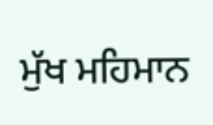ਮੁੱਖ ਮਹਿਮਾਨ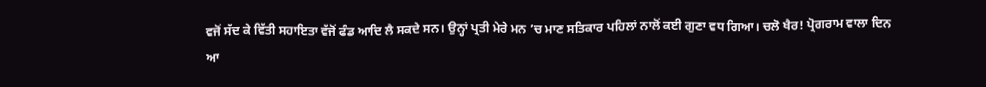ਵਜੋਂ ਸੱਦ ਕੇ ਵਿੱਤੀ ਸਹਾਇਤਾ ਵੱਜੋਂ ਫੰਡ ਆਦਿ ਲੈ ਸਕਦੇ ਸਨ। ਉਨ੍ਹਾਂ ਪ੍ਰਤੀ ਮੇਰੇ ਮਨ ’ਚ ਮਾਣ ਸਤਿਕਾਰ ਪਹਿਲਾਂ ਨਾਲੋਂ ਕਈ ਗੁਣਾ ਵਧ ਗਿਆ। ਚਲੋ ਖੈਰ! ਪ੍ਰੋਗਰਾਮ ਵਾਲਾ ਦਿਨ ਆ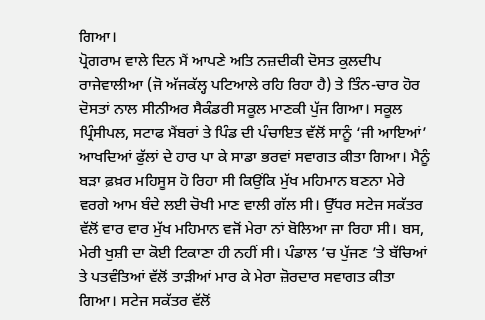ਗਿਆ।
ਪ੍ਰੋਗਰਾਮ ਵਾਲੇ ਦਿਨ ਮੈਂ ਆਪਣੇ ਅਤਿ ਨਜ਼ਦੀਕੀ ਦੋਸਤ ਕੁਲਦੀਪ ਰਾਜੇਵਾਲੀਆ (ਜੋ ਅੱਜਕੱਲ੍ਹ ਪਟਿਆਲੇ ਰਹਿ ਰਿਹਾ ਹੈ) ਤੇ ਤਿੰਨ-ਚਾਰ ਹੋਰ ਦੋਸਤਾਂ ਨਾਲ ਸੀਨੀਅਰ ਸੈਕੰਡਰੀ ਸਕੂਲ ਮਾਣਕੀ ਪੁੱਜ ਗਿਆ। ਸਕੂਲ ਪ੍ਰਿੰਸੀਪਲ, ਸਟਾਫ ਮੈਂਬਰਾਂ ਤੇ ਪਿੰਡ ਦੀ ਪੰਚਾਇਤ ਵੱਲੋਂ ਸਾਨੂੰ ‘ਜੀ ਆਇਆਂ’ ਆਖਦਿਆਂ ਫੁੱਲਾਂ ਦੇ ਹਾਰ ਪਾ ਕੇ ਸਾਡਾ ਭਰਵਾਂ ਸਵਾਗਤ ਕੀਤਾ ਗਿਆ। ਮੈਨੂੰ ਬੜਾ ਫ਼ਖ਼ਰ ਮਹਿਸੂਸ ਹੋ ਰਿਹਾ ਸੀ ਕਿਉਂਕਿ ਮੁੱਖ ਮਹਿਮਾਨ ਬਣਨਾ ਮੇਰੇ ਵਰਗੇ ਆਮ ਬੰਦੇ ਲਈ ਚੋਖੀ ਮਾਣ ਵਾਲੀ ਗੱਲ ਸੀ। ਉੱਧਰ ਸਟੇਜ ਸਕੱਤਰ ਵੱਲੋਂ ਵਾਰ ਵਾਰ ਮੁੱਖ ਮਹਿਮਾਨ ਵਜੋਂ ਮੇਰਾ ਨਾਂ ਬੋਲਿਆ ਜਾ ਰਿਹਾ ਸੀ। ਬਸ, ਮੇਰੀ ਖੁਸ਼ੀ ਦਾ ਕੋਈ ਟਿਕਾਣਾ ਹੀ ਨਹੀਂ ਸੀ। ਪੰਡਾਲ ’ਚ ਪੁੱਜਣ ’ਤੇ ਬੱਚਿਆਂ ਤੇ ਪਤਵੰਤਿਆਂ ਵੱਲੋਂ ਤਾੜੀਆਂ ਮਾਰ ਕੇ ਮੇਰਾ ਜ਼ੋਰਦਾਰ ਸਵਾਗਤ ਕੀਤਾ ਗਿਆ। ਸਟੇਜ ਸਕੱਤਰ ਵੱਲੋਂ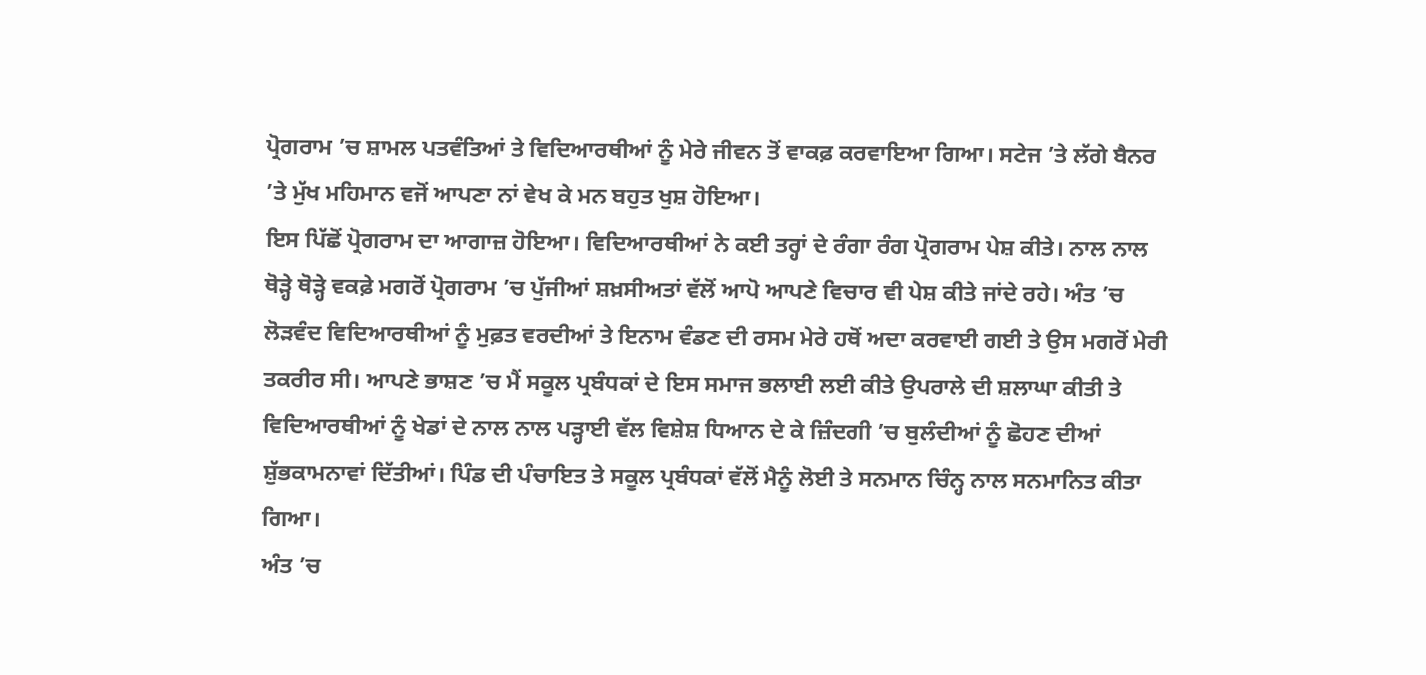ਪ੍ਰੋਗਰਾਮ ’ਚ ਸ਼ਾਮਲ ਪਤਵੰਤਿਆਂ ਤੇ ਵਿਦਿਆਰਥੀਆਂ ਨੂੰ ਮੇਰੇ ਜੀਵਨ ਤੋਂ ਵਾਕਫ਼ ਕਰਵਾਇਆ ਗਿਆ। ਸਟੇਜ ’ਤੇ ਲੱਗੇ ਬੈਨਰ ’ਤੇ ਮੁੱਖ ਮਹਿਮਾਨ ਵਜੋਂ ਆਪਣਾ ਨਾਂ ਵੇਖ ਕੇ ਮਨ ਬਹੁਤ ਖੁਸ਼ ਹੋਇਆ।
ਇਸ ਪਿੱਛੋਂ ਪ੍ਰੋਗਰਾਮ ਦਾ ਆਗਾਜ਼ ਹੋਇਆ। ਵਿਦਿਆਰਥੀਆਂ ਨੇ ਕਈ ਤਰ੍ਹਾਂ ਦੇ ਰੰਗਾ ਰੰਗ ਪ੍ਰੋਗਰਾਮ ਪੇਸ਼ ਕੀਤੇ। ਨਾਲ ਨਾਲ ਥੋੜ੍ਹੇ ਥੋੜ੍ਹੇ ਵਕਫ਼ੇ ਮਗਰੋਂ ਪ੍ਰੋਗਰਾਮ ’ਚ ਪੁੱਜੀਆਂ ਸ਼ਖ਼ਸੀਅਤਾਂ ਵੱਲੋਂ ਆਪੋ ਆਪਣੇ ਵਿਚਾਰ ਵੀ ਪੇਸ਼ ਕੀਤੇ ਜਾਂਦੇ ਰਹੇ। ਅੰਤ ’ਚ ਲੋੜਵੰਦ ਵਿਦਿਆਰਥੀਆਂ ਨੂੰ ਮੁਫ਼ਤ ਵਰਦੀਆਂ ਤੇ ਇਨਾਮ ਵੰਡਣ ਦੀ ਰਸਮ ਮੇਰੇ ਹਥੋਂ ਅਦਾ ਕਰਵਾਈ ਗਈ ਤੇ ਉਸ ਮਗਰੋਂ ਮੇਰੀ ਤਕਰੀਰ ਸੀ। ਆਪਣੇ ਭਾਸ਼ਣ ’ਚ ਮੈਂ ਸਕੂਲ ਪ੍ਰਬੰਧਕਾਂ ਦੇ ਇਸ ਸਮਾਜ ਭਲਾਈ ਲਈ ਕੀਤੇ ਉਪਰਾਲੇ ਦੀ ਸ਼ਲਾਘਾ ਕੀਤੀ ਤੇ ਵਿਦਿਆਰਥੀਆਂ ਨੂੰ ਖੇਡਾਂ ਦੇ ਨਾਲ ਨਾਲ ਪੜ੍ਹਾਈ ਵੱਲ ਵਿਸ਼ੇਸ਼ ਧਿਆਨ ਦੇ ਕੇ ਜ਼ਿੰਦਗੀ ’ਚ ਬੁਲੰਦੀਆਂ ਨੂੰ ਛੋਹਣ ਦੀਆਂ ਸ਼ੁੱਭਕਾਮਨਾਵਾਂ ਦਿੱਤੀਆਂ। ਪਿੰਡ ਦੀ ਪੰਚਾਇਤ ਤੇ ਸਕੂਲ ਪ੍ਰਬੰਧਕਾਂ ਵੱਲੋਂ ਮੈਨੂੰ ਲੋਈ ਤੇ ਸਨਮਾਨ ਚਿੰਨ੍ਹ ਨਾਲ ਸਨਮਾਨਿਤ ਕੀਤਾ ਗਿਆ।
ਅੰਤ ’ਚ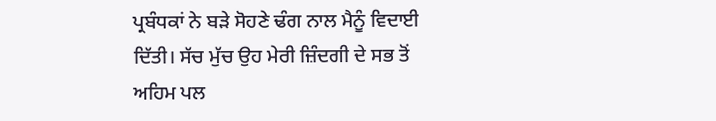ਪ੍ਰਬੰਧਕਾਂ ਨੇ ਬੜੇ ਸੋਹਣੇ ਢੰਗ ਨਾਲ ਮੈਨੂੰ ਵਿਦਾਈ ਦਿੱਤੀ। ਸੱਚ ਮੁੱਚ ਉਹ ਮੇਰੀ ਜ਼ਿੰਦਗੀ ਦੇ ਸਭ ਤੋਂ ਅਹਿਮ ਪਲ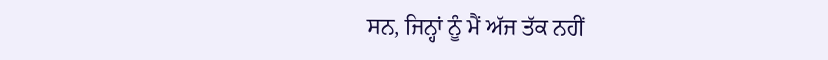ਸਨ, ਜਿਨ੍ਹਾਂ ਨੂੰ ਮੈਂ ਅੱਜ ਤੱਕ ਨਹੀਂ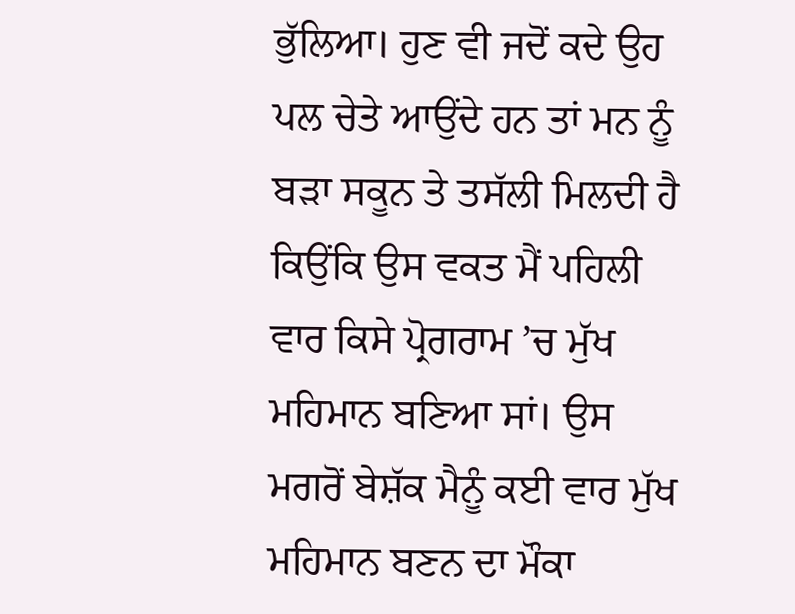ਭੁੱਲਿਆ। ਹੁਣ ਵੀ ਜਦੋਂ ਕਦੇ ਉਹ ਪਲ ਚੇਤੇ ਆਉਂਦੇ ਹਨ ਤਾਂ ਮਨ ਨੂੰ ਬੜਾ ਸਕੂਨ ਤੇ ਤਸੱਲੀ ਮਿਲਦੀ ਹੈ ਕਿਉਂਕਿ ਉਸ ਵਕਤ ਮੈਂ ਪਹਿਲੀ ਵਾਰ ਕਿਸੇ ਪ੍ਰੋਗਰਾਮ ’ਚ ਮੁੱਖ ਮਹਿਮਾਨ ਬਣਿਆ ਸਾਂ। ਉਸ ਮਗਰੋਂ ਬੇਸ਼ੱਕ ਮੈਨੂੰ ਕਈ ਵਾਰ ਮੁੱਖ ਮਹਿਮਾਨ ਬਣਨ ਦਾ ਮੌਕਾ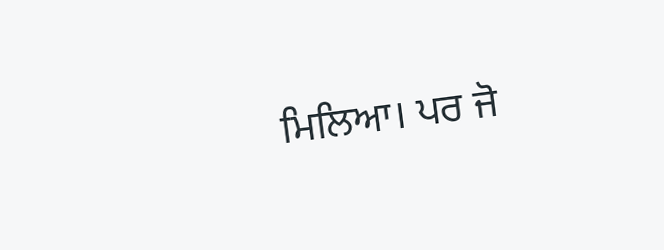ਮਿਲਿਆ। ਪਰ ਜੋ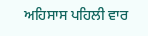ਅਹਿਸਾਸ ਪਹਿਲੀ ਵਾਰ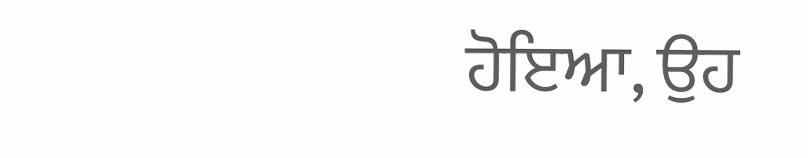ਹੋਇਆ, ਉਹ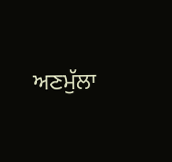ਅਣਮੁੱਲਾ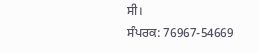ਸੀ।
ਸੰਪਰਕ: 76967-54669